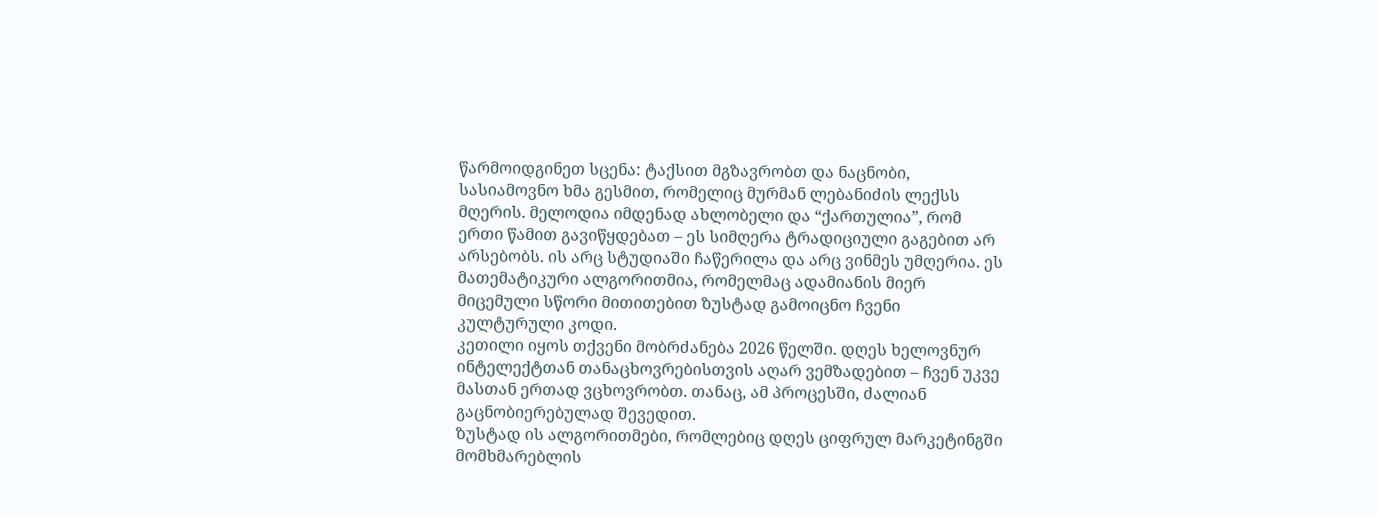წარმოიდგინეთ სცენა: ტაქსით მგზავრობთ და ნაცნობი, სასიამოვნო ხმა გესმით, რომელიც მურმან ლებანიძის ლექსს მღერის. მელოდია იმდენად ახლობელი და “ქართულია”, რომ ერთი წამით გავიწყდებათ – ეს სიმღერა ტრადიციული გაგებით არ არსებობს. ის არც სტუდიაში ჩაწერილა და არც ვინმეს უმღერია. ეს მათემატიკური ალგორითმია, რომელმაც ადამიანის მიერ მიცემული სწორი მითითებით ზუსტად გამოიცნო ჩვენი კულტურული კოდი.
კეთილი იყოს თქვენი მობრძანება 2026 წელში. დღეს ხელოვნურ ინტელექტთან თანაცხოვრებისთვის აღარ ვემზადებით – ჩვენ უკვე მასთან ერთად ვცხოვრობთ. თანაც, ამ პროცესში, ძალიან გაცნობიერებულად შევედით.
ზუსტად ის ალგორითმები, რომლებიც დღეს ციფრულ მარკეტინგში მომხმარებლის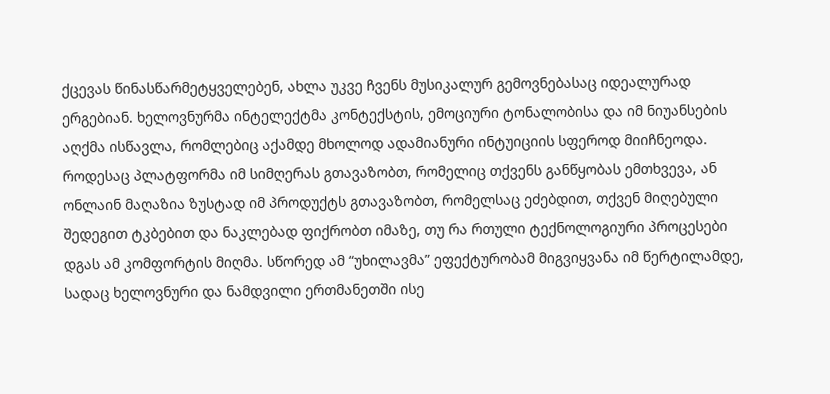ქცევას წინასწარმეტყველებენ, ახლა უკვე ჩვენს მუსიკალურ გემოვნებასაც იდეალურად ერგებიან. ხელოვნურმა ინტელექტმა კონტექსტის, ემოციური ტონალობისა და იმ ნიუანსების აღქმა ისწავლა, რომლებიც აქამდე მხოლოდ ადამიანური ინტუიციის სფეროდ მიიჩნეოდა. როდესაც პლატფორმა იმ სიმღერას გთავაზობთ, რომელიც თქვენს განწყობას ემთხვევა, ან ონლაინ მაღაზია ზუსტად იმ პროდუქტს გთავაზობთ, რომელსაც ეძებდით, თქვენ მიღებული შედეგით ტკბებით და ნაკლებად ფიქრობთ იმაზე, თუ რა რთული ტექნოლოგიური პროცესები დგას ამ კომფორტის მიღმა. სწორედ ამ “უხილავმა” ეფექტურობამ მიგვიყვანა იმ წერტილამდე, სადაც ხელოვნური და ნამდვილი ერთმანეთში ისე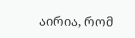აირია, რომ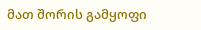მათ შორის გამყოფი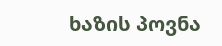ხაზის პოვნა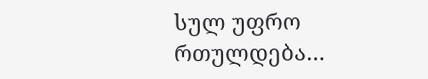სულ უფრო რთულდება…